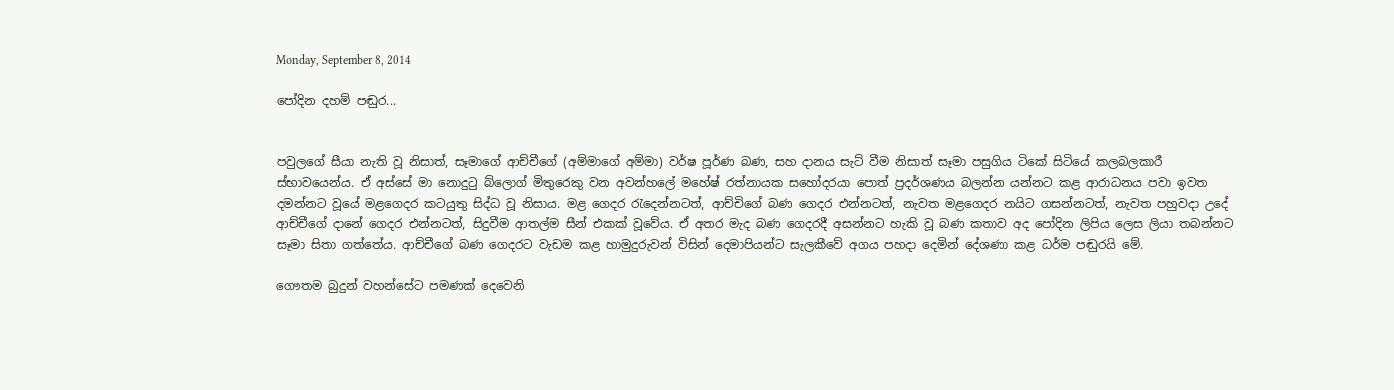Monday, September 8, 2014

පෝදින දහම් පඬුර...


පවුලගේ සීයා නැති වූ නිසාත්, සෑමාගේ ආච්චීගේ (අම්මාගේ අම්මා) වර්ෂ පූර්ණ බණ, සහ දානය සැට් වීම නිසාත් සෑමා පසුගිය ටිකේ සිටියේ කලබලකාරී ස්භාවයෙන්ය. ඒ අස්සේ මා නොදුටු බ්ලොග් මිතුරෙකු වන අවන්හලේ මහේෂ් රත්නායක සහෝදරයා පොත් ප්‍රදර්ශණය බලන්න යන්නට කළ ආරාධනය පවා ඉවත දමන්නට වූයේ මළගෙදර කටයුතු සිද්ධ වූ නිසාය. මළ ගෙදර රැදෙන්නටත්, ආච්චිගේ බණ ගෙදර එන්නටත්, නැවත මළගෙදර නයිට ගසන්නටත්, නැවත පහුවදා උදේ ආච්චීගේ දානේ ගෙදර එන්නටත්, සිදුවීම ආතල්ම සීන් එකක් වූවේය. ඒ අතර මැද බණ ගෙදරදී අසන්නට හැකි වූ බණ කතාව අද පෝදින ලිපිය ලෙස ලියා තබන්නට සෑමා සිතා ගත්තේය. ආච්චීගේ බණ ගෙදරට වැඩම කළ හාමුදුරුවන් විසින් දෙමාපියන්ට සැලකීවේ අගය පහදා දෙමින් දේශණා කළ ධර්ම පඬුරයි මේ.

ගෞතම බුදුන් වහන්සේට පමණක් දෙවෙනි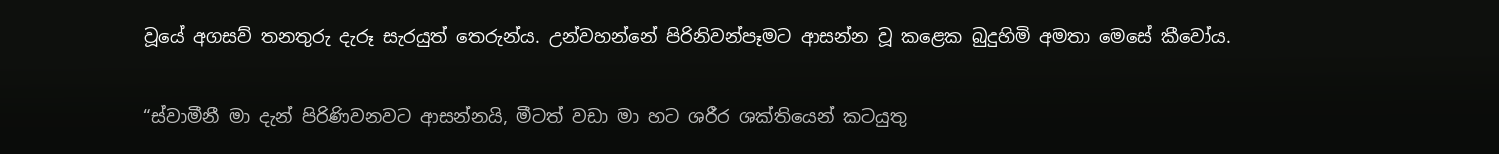වූයේ අගසව් තනතුරු දැරූ සැරයුත් තෙරුන්ය. උන්වහන්නේ පිරිනිවන්පෑමට ආසන්න වූ කළෙක බුදුහිමි අමතා මෙසේ කීවෝය.

“ස්වාමීනී මා දැන් පිරිණිවනවට ආසන්නයි, මීටත් වඩා මා හට ශරීර ශක්තියෙන් කටයුතු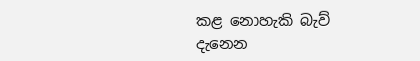කළ නොහැකි බැව් දැනෙන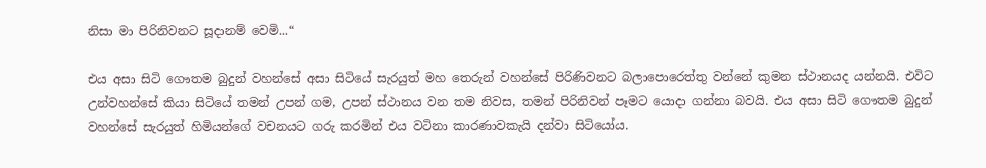නිසා මා පිරිනිවනට සූදානම් වෙමි...“

එය අසා සිටි ගෞතම බුදුන් වහන්සේ අසා සිටියේ සැරයුත් මහ තෙරුන් වහන්සේ පිරිණිවනට බලාපොරෙත්තු වන්නේ කුමන ස්ථානයද යන්නයි. එවිට උන්වහන්සේ කියා සිටියේ තමන් උපන් ගම, උපන් ස්ථානය වන තම නිවස, තමන් පිරිනිවන් පෑමට යොදා ගන්නා බවයි. එය අසා සිටි ගෞතම බුදුන් වහන්සේ සැරයුත් හිමියන්ගේ වචනයට ගරු කරමින් එය වටිනා කාරණාවකැයි දන්වා සිටියෝය.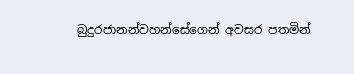බුදුරජානන්වහන්සේගෙන් අවසර පතමින්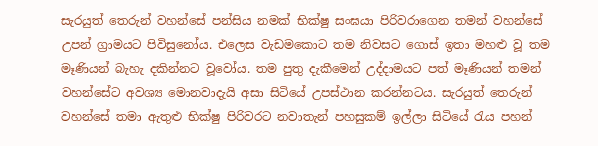සැරයුත් තෙරුන් වහන්සේ පන්සිය නමක් භික්ෂු සංඝයා පිරිවරාගෙන තමන් වහන්සේ උපන් ග්‍රාමයට පිවිසුනෝය. එලෙස වැඩමකොට තම නිවසට ගොස් ඉතා මහළු වූ තම මෑණියන් බැහැ දකින්නට වූවෝය. තම පුතු දැකීමෙන් උද්දාමයට පත් මෑණියන් තමන් වහන්සේට අවශ්‍ය මොනවාදැයි අසා සිටියේ උපස්ථාන කරන්නටය. සැරයුත් තෙරුන් වහන්සේ තමා ඇතුළු භික්ෂු පිරිවරට නවාතැන් පහසුකම් ඉල්ලා සිටියේ රැය පහන්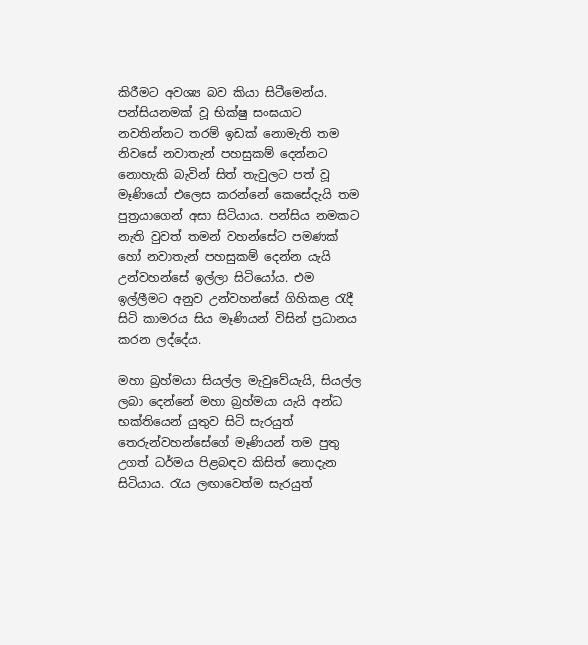කිරීමට අවශ්‍ය බව කියා සිටීමෙන්ය. පන්සියනමක් වූ භික්ෂු සංඝයාට නවතින්නට තරම් ඉඩක් නොමැති තම නිවසේ නවාතැන් පහසුකම් දෙන්නට නොහැකි බැවින් සිත් තැවුලට පත් වූ මෑණියෝ එලෙස කරන්නේ කෙසේදැයි තම පුත්‍රයාගෙන් අසා සිටියාය. පන්සිය නමකට නැති වුවත් තමන් වහන්සේට පමණක් හෝ නවාතැන් පහසුකම් දෙන්න යැයි උන්වහන්සේ ඉල්ලා සිටියෝය. එම ඉල්ලීමට අනුව උන්වහන්සේ ගිහිකළ රැදී සිටි කාමරය සිය මෑණියන් විසින් ප්‍රධානය කරන ලද්දේය.

මහා බ්‍රහ්මයා සියල්ල මැවුවේයැයි, සියල්ල ලබා දෙන්නේ මහා බ්‍රහ්මයා යැයි අන්ධ භක්තියෙන් යුතුව සිටි සැරයුත් තෙරුන්වහන්සේගේ මෑණියන් තම පුතු උගත් ධර්මය පිළබඳව කිසිත් නොදැන සිටියාය. රැය ලඟාවෙත්ම සැරයුත්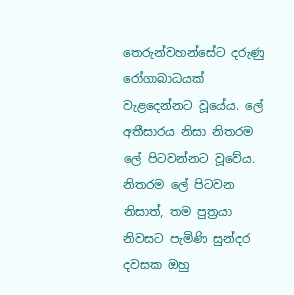තෙරුන්වහන්සේට දරුණු රෝගාබාධයක් වැළදෙන්නට වූයේය. ලේ අතීසාරය නිසා නිතරම ලේ පිටවන්නට වූවේය. නිතරම ලේ පිටවන නිසාත්, තම පුත්‍රයා නිවසට පැමිණි සුන්දර දවසක ඔහු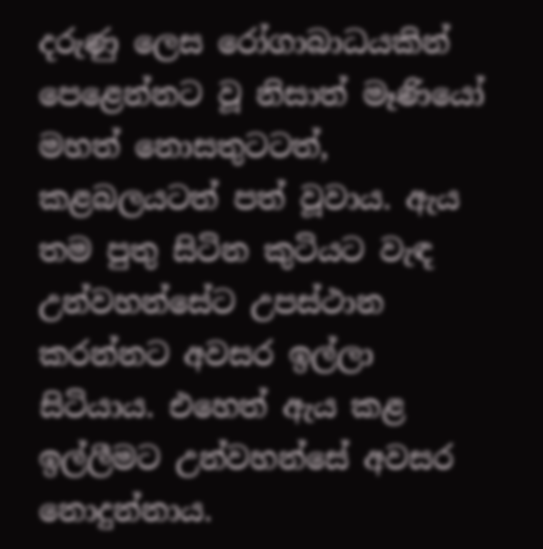දරුණු ලෙස රෝගාබාධයකින් පෙළෙන්නට වූ නිසාත් මෑණියෝ මහත් නොසතුටටත්, කළබලයටත් පත් වූවාය. ඇය තම පුතු සිටින කුටියට වැඳ උන්වහන්සේට උපස්ථාන කරන්නට අවසර ඉල්ලා සිටියාය. එහෙත් ඇය කළ ඉල්ලීමට උන්වහන්සේ අවසර නොදුන්නාය.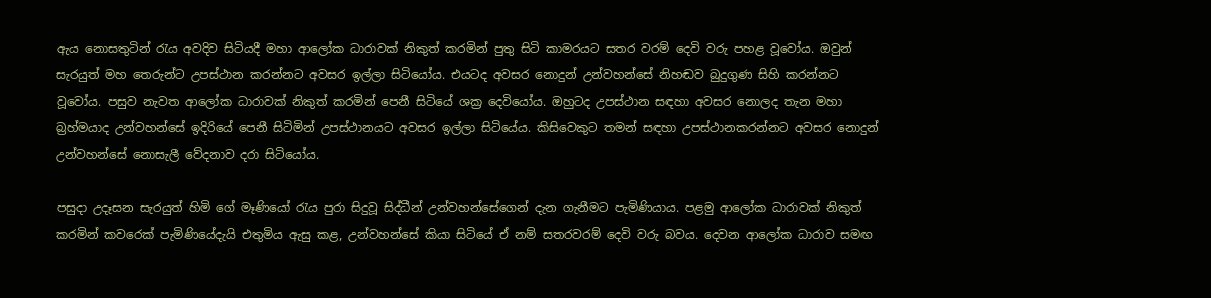ඇය නොසතුටින් රැය අවදිව සිටියදී මහා ආලෝක ධාරාවක් නිකුත් කරමින් පුතු සිටි කාමරයට සතර වරම් දෙවි වරු පහළ වූවෝය. ඔවුන් සැරයුත් මහ තෙරුන්ට උපස්ථාන කරන්නට අවසර ඉල්ලා සිටියෝය. එයටද අවසර නොදුන් උන්වහන්සේ නිහඬව බුදුගුණ සිහි කරන්නට වූවෝය. පසුව නැවත ආලෝක ධාරාවක් නිකුත් කරමින් පෙනී සිටියේ ශක්‍ර දෙවියෝය. ඔහුටද උපස්ථාන සඳහා අවසර නොලද තැන මහා බ්‍රහ්මයාද උන්වහන්සේ ඉදිරියේ පෙනී සිටිමින් උපස්ථානයට අවසර ඉල්ලා සිටියේය. කිසිවෙකුට තමන් සඳහා උපස්ථානකරන්නට අවසර නොදුන් උන්වහන්සේ නොසැලී වේදනාව දරා සිටියෝය.

පසුදා උදෑසන සැරයුත් හිමි ගේ මෑණියෝ රැය පුරා සිදුවූ සිද්ධීන් උන්වහන්සේගෙන් දැන ගැනීමට පැමිණියාය. පළමු ආලෝක ධාරාවක් නිකුත් කරමින් කවරෙක් පැමිණියේදැයි එතුමිය ඇසු කළ, උන්වහන්සේ කියා සිටියේ ඒ නම් සතරවරම් දෙවි වරු බවය. දෙවන ආලෝක ධාරාව සමඟ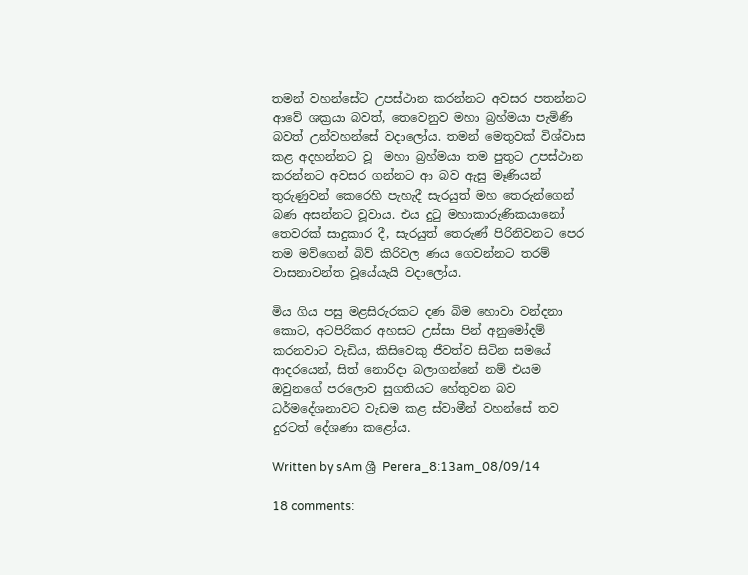තමන් වහන්සේට උපස්ථාන කරන්නට අවසර පතන්නට ආවේ ශක්‍රයා බවත්, තෙවෙනුව මහා බ්‍රහ්මයා පැමිණි බවත් උන්වහන්සේ වදාලෝය. තමන් මෙතුවක් විශ්වාස කළ අදහන්නට වූ  මහා බ්‍රහ්මයා තම පුතුට උපස්ථාන කරන්නට අවසර ගන්නට ආ බව ඇසු මෑණියන් තුරුණුවන් කෙරෙහි පැහැදී සැරයුත් මහ තෙරුන්ගෙන් බණ අසන්නට වූවාය. එය දුටු මහාකාරුණිකයානෝ තෙවරක් සාදුකාර දී, සැරයුත් තෙරුණ් පිරිනිවනට පෙර තම මව්ගෙන් බිව් කිරිවල ණය ගෙවන්නට තරම් වාසනාවන්ත වූයේයැයි වදාලෝය.

මිය ගිය පසු මළසිරුරකට දණ බිම හොවා වන්දනා කොට, අටපිරිකර අහසට උස්සා පින් අනුමෝදම් කරනවාට වැඩිය, කිසිවෙකු ජීවත්ව සිටින සමයේ ආදරයෙන්, සිත් නොරිදා බලාගන්නේ නම් එයම ඔවුනගේ පරලොව සුගතියට හේතුවන බව ධර්මදේශනාවට වැඩම කළ ස්වාමීන් වහන්සේ තව දුරටත් දේශණා කළෝය.

Written by sAm ශ්‍රී Perera_8:13am_08/09/14

18 comments: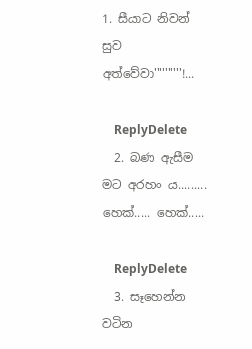1. සීයාට නිවන් සුව අත්වේවා''''''''''!...

    ReplyDelete
  2. බණ ඇසීම මට අරහං ය......... හෙක්..... හෙක්.....

    ReplyDelete
  3. සෑහෙන්න වටින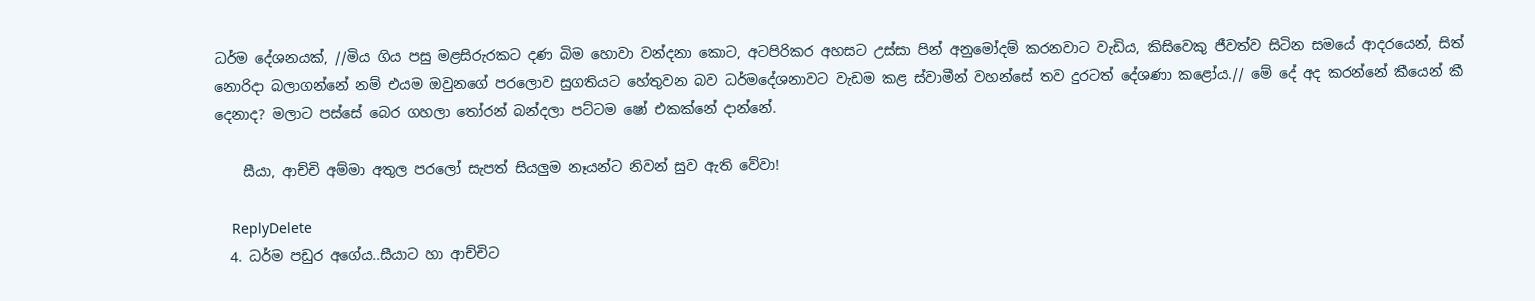ධර්ම දේශනයක්, //මිය ගිය පසු මළසිරුරකට දණ බිම හොවා වන්දනා කොට, අටපිරිකර අහසට උස්සා පින් අනුමෝදම් කරනවාට වැඩිය, කිසිවෙකු ජීවත්ව සිටින සමයේ ආදරයෙන්, සිත් නොරිදා බලාගන්නේ නම් එයම ඔවුනගේ පරලොව සුගතියට හේතුවන බව ධර්මදේශනාවට වැඩම කළ ස්වාමීන් වහන්සේ තව දුරටත් දේශණා කළෝය.// මේ දේ අද කරන්නේ කීයෙන් කී දෙනාද? මලාට පස්සේ බෙර ගහලා තෝරන් බන්දලා පට්ටම ෂෝ එකක්නේ දාන්නේ.

    සීයා, ආච්චි අම්මා අතුල පරලෝ සැපත් සියලුම නෑයන්ට නිවන් සුව ඇති වේවා!

    ReplyDelete
  4. ධර්ම පඩුර අගේය..සීයාට හා ආච්චිට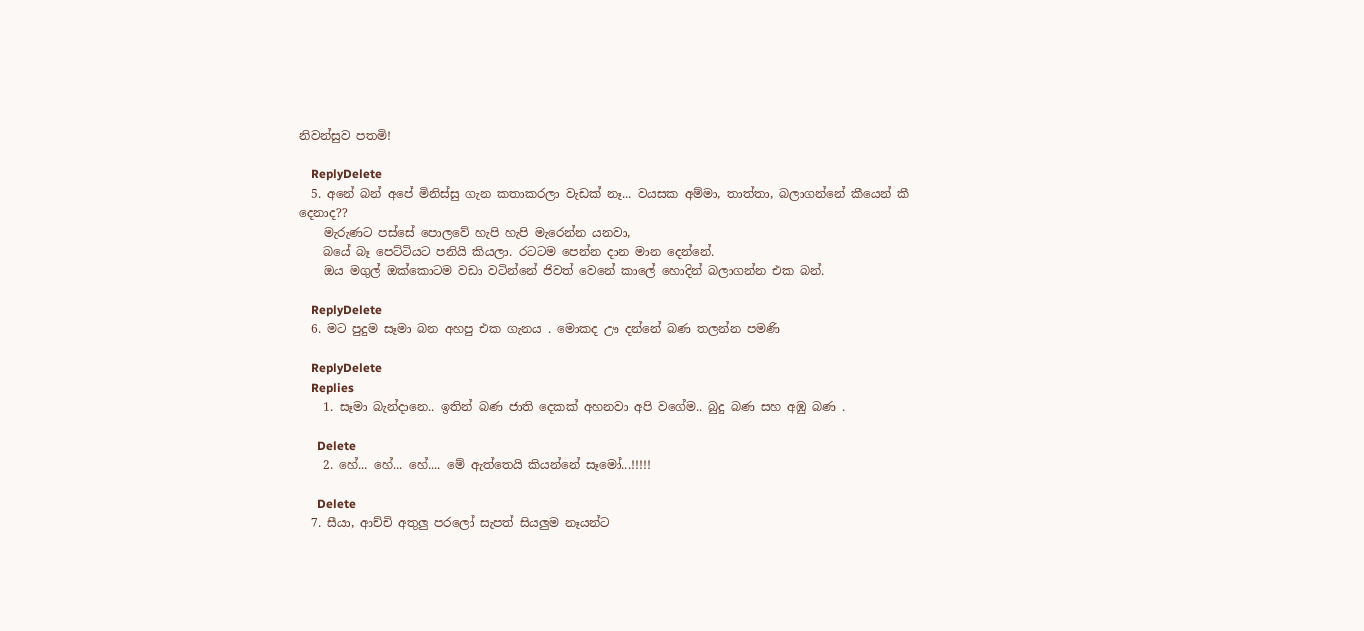නිවන්සුව පතමි!

    ReplyDelete
  5. අනේ බන් අපේ මිනිස්සු ගැන කතාකරලා වැඩක් නෑ... වයසක අම්මා, තාත්තා, බලාගන්නේ කීයෙන් කී දෙනාද??
    මැරුණට පස්සේ පොලවේ හැපි හැපි මැරෙන්න යනවා,
    බයේ බෑ පෙට්ටියට පනියි කියලා. රටටම පෙන්න දාන මාන දෙන්නේ.
    ඔය මගුල් ඔක්කොටම වඩා වටින්නේ ජිවත් වෙනේ කාලේ හොදින් බලාගන්න එක බන්.

    ReplyDelete
  6. මට පුදුම සෑමා බන අහපු එක ගැනය . මොකද ඌ දන්නේ බණ තලන්න පමණි

    ReplyDelete
    Replies
    1. සෑමා බැන්දානෙ.. ඉතින් බණ ජාති දෙකක් අහනවා අපි වගේම.. බුදු බණ සහ අඹු බණ .

      Delete
    2. හේ... හේ... හේ.... මේ ඇත්තෙයි කියන්නේ සෑමෝ...!!!!!

      Delete
  7. සීයා, ආච්චි අතුලු පරලෝ සැපත් සියලුම නෑයන්ට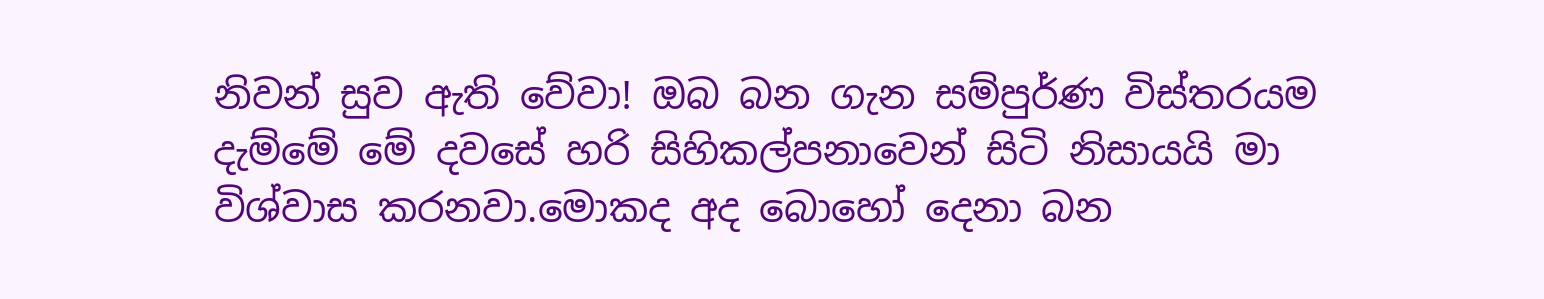නිවන් සුව ඇති වේවා! ඔබ බන ගැන සම්පුර්ණ විස්තරයම දැම්මේ මේ දවසේ හරි සිහිකල්පනාවෙන් සිටි නිසායයි මා විශ්වාස කරනවා.මොකද අද බොහෝ දෙනා බන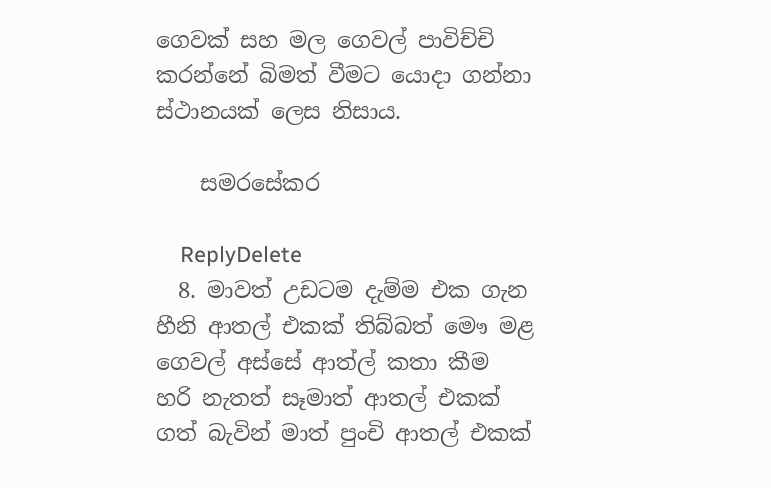ගෙවක් සහ මල ගෙවල් පාවිච්චි කරන්නේ බිමත් වීමට යොදා ගන්නා ස්ථානයක් ලෙස නිසාය.

    සමරසේකර

    ReplyDelete
  8. මාවත් උඩටම දැම්ම එක ගැන හීනි ආතල් එකක් තිබ්බත් මෞ මළ ගෙවල් අස්සේ ආත්ල් කතා කීම හරි නැතත් සෑමාත් ආතල් එකක් ගත් බැවින් මාත් පුංචි ආතල් එකක්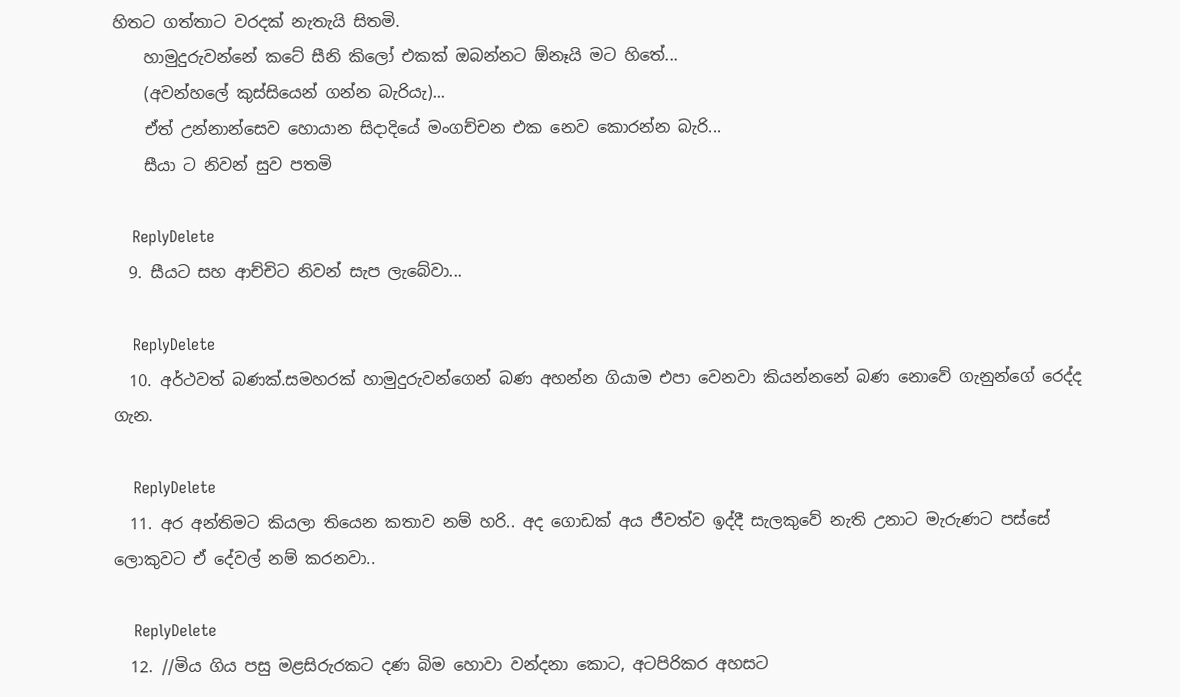හිතට ගත්තාට වරදක් නැතැයි සිතමි.
    හාමුදුරුවන්නේ කටේ සීනි කිලෝ එකක් ඔබන්නට ඕනෑයි මට හිතේ...
    (අවන්හලේ කුස්සියෙන් ගන්න බැරියැ)...
    ඒත් උන්නාන්සෙව හොයාන සිදාදියේ මංගච්චන එක නෙව කොරන්න බැරි...
    සීයා ට නිවන් සුව පතමි

    ReplyDelete
  9. සීයට සහ ආච්චිට නිවන් සැප ලැබේවා...

    ReplyDelete
  10. අර්ථවත් බණක්.සමහරක් හාමුදුරුවන්ගෙන් බණ අහන්න ගියාම එපා වෙනවා කියන්නනේ බණ නොවේ ගැනුන්ගේ රෙද්ද ගැන.

    ReplyDelete
  11. අර අන්තිමට කියලා තියෙන කතාව නම් හරි.. අද ගොඩක් අය ජීවත්ව ඉද්දී සැලකුවේ නැති උනාට මැරුණට පස්සේ ලොකුවට ඒ දේවල් නම් කරනවා..

    ReplyDelete
  12. //මිය ගිය පසු මළසිරුරකට දණ බිම හොවා වන්දනා කොට, අටපිරිකර අහසට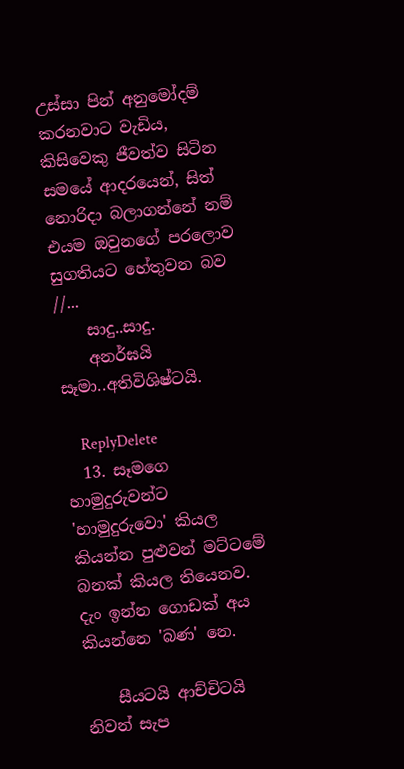උස්සා පින් අනුමෝදම් කරනවාට වැඩිය, කිසිවෙකු ජීවත්ව සිටින සමයේ ආදරයෙන්, සිත් නොරිදා බලාගන්නේ නම් එයම ඔවුනගේ පරලොව සුගතියට හේතුවන බව //...
    සාදු..සාදු.
    අනර්ඝයි සෑමා..අතිවිශිෂ්ටයි.

    ReplyDelete
  13. සෑමගෙ හාමුදුරුවන්ට 'හාමුදුරුවො' කියල කියන්න පුළුවන් මට්ටමේ බනක් කියල තියෙනව. දැං ඉන්න ගොඩක් අය කියන්නෙ 'බණ' නෙ.

    සීයටයි ආච්චිටයි නිවන් සැප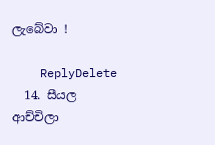ලැබේවා !

    ReplyDelete
  14. සීයල ආච්චිලා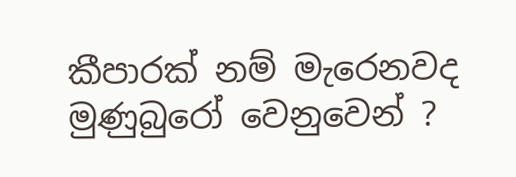කීපාරක් නම් මැරෙනවද මුණුබුරෝ වෙනුවෙන් ?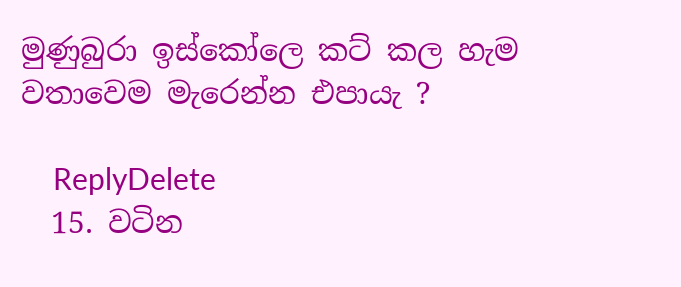මුණුබුරා ඉස්කෝලෙ කට් කල හැම වතාවෙම මැරෙන්න එපායැ ?

    ReplyDelete
  15. වටින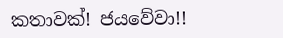කතාවක්! ජයවේවා!!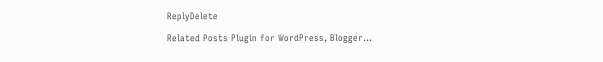ReplyDelete

Related Posts Plugin for WordPress, Blogger...